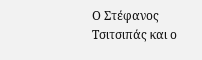Ο Στέφανος Τσιτσιπάς και ο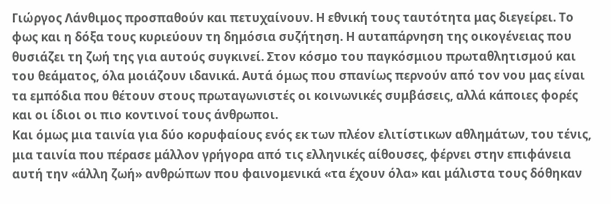Γιώργος Λάνθιμος προσπαθούν και πετυχαίνουν. Η εθνική τους ταυτότητα μας διεγείρει. Το φως και η δόξα τους κυριεύουν τη δημόσια συζήτηση. Η αυταπάρνηση της οικογένειας που θυσιάζει τη ζωή της για αυτούς συγκινεί. Στον κόσμο του παγκόσμιου πρωταθλητισμού και του θεάματος, όλα μοιάζουν ιδανικά. Αυτά όμως που σπανίως περνούν από τον νου μας είναι τα εμπόδια που θέτουν στους πρωταγωνιστές οι κοινωνικές συμβάσεις, αλλά κάποιες φορές και οι ίδιοι οι πιο κοντινοί τους άνθρωποι.
Και όμως μια ταινία για δύο κορυφαίους ενός εκ των πλέον ελιτίστικων αθλημάτων, του τένις, μια ταινία που πέρασε μάλλον γρήγορα από τις ελληνικές αίθουσες, φέρνει στην επιφάνεια αυτή την «άλλη ζωή» ανθρώπων που φαινομενικά «τα έχουν όλα» και μάλιστα τους δόθηκαν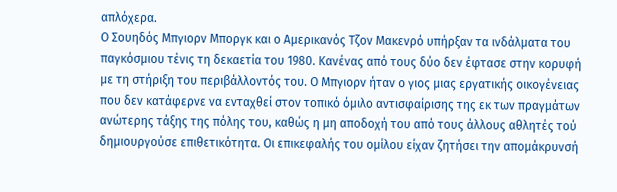απλόχερα.
Ο Σουηδός Μπγιορν Μποργκ και ο Αμερικανός Τζον Μακενρό υπήρξαν τα ινδάλματα του παγκόσμιου τένις τη δεκαετία του 1980. Κανένας από τους δύο δεν έφτασε στην κορυφή με τη στήριξη του περιβάλλοντός του. Ο Μπγιορν ήταν ο γιος μιας εργατικής οικογένειας που δεν κατάφερνε να ενταχθεί στον τοπικό όμιλο αντισφαίρισης της εκ των πραγμάτων ανώτερης τάξης της πόλης του, καθώς η μη αποδοχή του από τους άλλους αθλητές τού δημιουργούσε επιθετικότητα. Οι επικεφαλής του ομίλου είχαν ζητήσει την απομάκρυνσή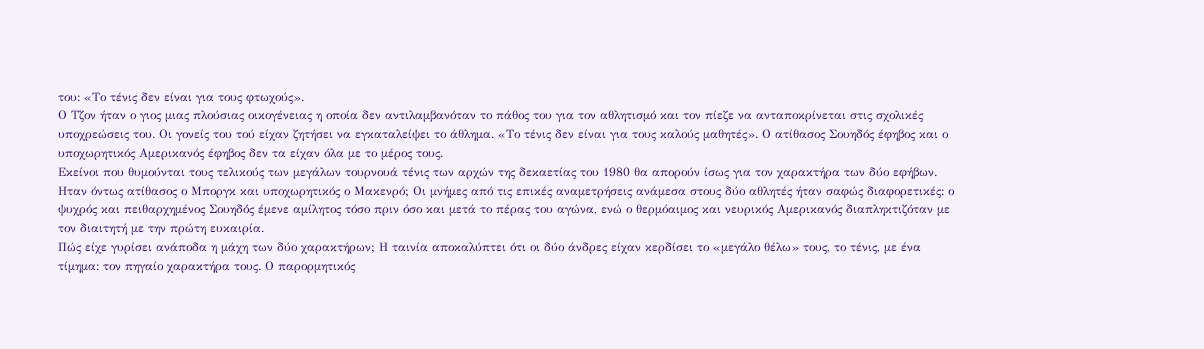του: «Το τένις δεν είναι για τους φτωχούς».
Ο Τζον ήταν ο γιος μιας πλούσιας οικογένειας η οποία δεν αντιλαμβανόταν το πάθος του για τον αθλητισμό και τον πίεζε να ανταποκρίνεται στις σχολικές υποχρεώσεις του. Οι γονείς του τού είχαν ζητήσει να εγκαταλείψει το άθλημα. «Το τένις δεν είναι για τους καλούς μαθητές». Ο ατίθασος Σουηδός έφηβος και ο υποχωρητικός Αμερικανός έφηβος δεν τα είχαν όλα με το μέρος τους.
Εκείνοι που θυμούνται τους τελικούς των μεγάλων τουρνουά τένις των αρχών της δεκαετίας του 1980 θα απορούν ίσως για τον χαρακτήρα των δύο εφήβων. Ηταν όντως ατίθασος ο Μποργκ και υποχωρητικός ο Μακενρό; Οι μνήμες από τις επικές αναμετρήσεις ανάμεσα στους δύο αθλητές ήταν σαφώς διαφορετικές: ο ψυχρός και πειθαρχημένος Σουηδός έμενε αμίλητος τόσο πριν όσο και μετά το πέρας του αγώνα, ενώ ο θερμόαιμος και νευρικός Αμερικανός διαπληκτιζόταν με τον διαιτητή με την πρώτη ευκαιρία.
Πώς είχε γυρίσει ανάποδα η μάχη των δύο χαρακτήρων; Η ταινία αποκαλύπτει ότι οι δύο άνδρες είχαν κερδίσει το «μεγάλο θέλω» τους, το τένις, με ένα τίμημα: τον πηγαίο χαρακτήρα τους. Ο παρορμητικός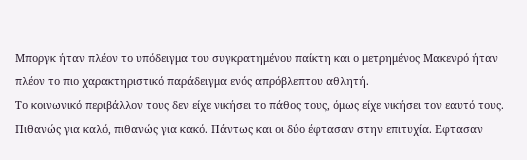Μποργκ ήταν πλέον το υπόδειγμα του συγκρατημένου παίκτη και ο μετρημένος Μακενρό ήταν πλέον το πιο χαρακτηριστικό παράδειγμα ενός απρόβλεπτου αθλητή.
Το κοινωνικό περιβάλλον τους δεν είχε νικήσει το πάθος τους, όμως είχε νικήσει τον εαυτό τους. Πιθανώς για καλό, πιθανώς για κακό. Πάντως και οι δύο έφτασαν στην επιτυχία. Εφτασαν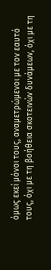όμως εκεί μόνοι τους, αναμετρώμενοι με τον εαυτό τους, όχι με τη βοήθεια σκοτεινών δυνάμεων, όχι με τη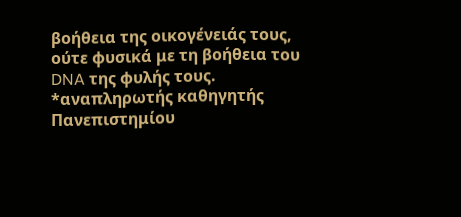βοήθεια της οικογένειάς τους, ούτε φυσικά με τη βοήθεια του DNA της φυλής τους.
*αναπληρωτής καθηγητής Πανεπιστημίου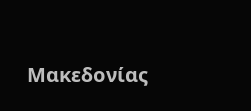Μακεδονίας